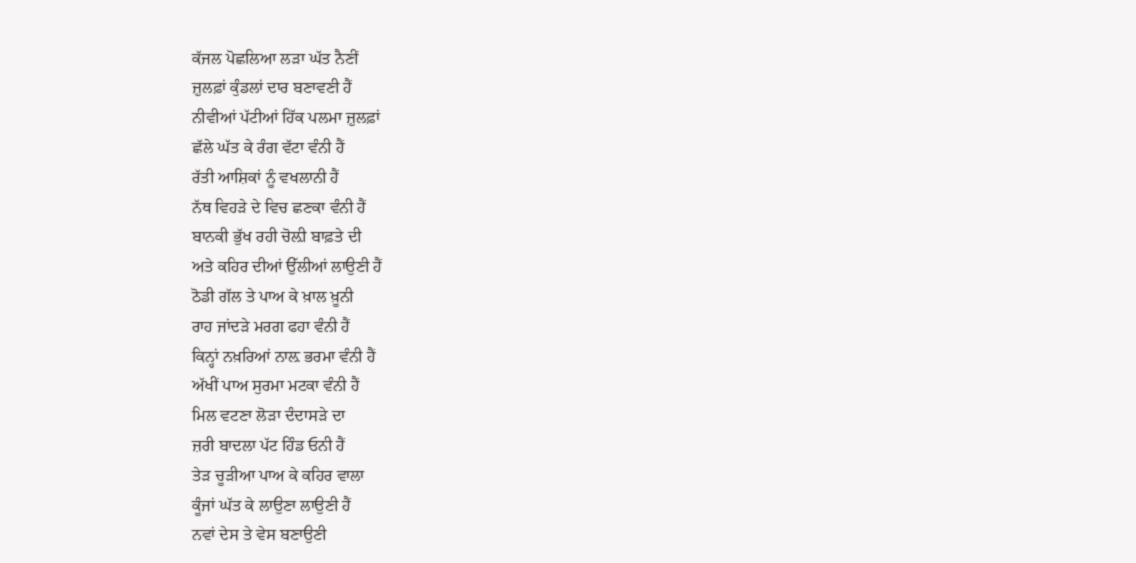ਕੱਜਲ ਪੋਛਲਿਆ ਲੜਾ ਘੱਤ ਨੈਣੀਂ
ਜ਼ੁਲਫ਼ਾਂ ਕੁੰਡਲਾਂ ਦਾਰ ਬਣਾਵਣੀ ਹੈਂ
ਨੀਵੀਆਂ ਪੱਟੀਆਂ ਹਿੱਕ ਪਲਮਾ ਜ਼ੁਲਫ਼ਾਂ
ਛੱਲੇ ਘੱਤ ਕੇ ਰੰਗ ਵੱਟਾ ਵੰਨੀ ਹੈਂ
ਰੱਤੀ ਆਸ਼ਿਕਾਂ ਨੂੰ ਵਖਲਾਨੀ ਹੈਂ
ਨੱਥ ਵਿਹੜੇ ਦੇ ਵਿਚ ਛਣਕਾ ਵੰਨੀ ਹੈਂ
ਬਾਨਕੀ ਭੁੱਖ ਰਹੀ ਚੋਲ਼ੀ ਬਾਫ਼ਤੇ ਦੀ
ਅਤੇ ਕਹਿਰ ਦੀਆਂ ਉੱਲੀਆਂ ਲਾਉਣੀ ਹੈਂ
ਠੋਡੀ ਗੱਲ ਤੇ ਪਾਅ ਕੇ ਖ਼ਾਲ ਖ਼ੂਨੀ
ਰਾਹ ਜਾਂਦੜੇ ਮਰਗ ਫਹਾ ਵੰਨੀ ਹੈਂ
ਕਿਨ੍ਹਾਂ ਨਖ਼ਰਿਆਂ ਨਾਲ਼ ਭਰਮਾ ਵੰਨੀ ਹੈਂ
ਅੱਖੀਂ ਪਾਅ ਸੁਰਮਾ ਮਟਕਾ ਵੰਨੀ ਹੈਂ
ਮਿਲ ਵਟਣਾ ਲੋੜਾ ਦੰਦਾਸੜੇ ਦਾ
ਜ਼ਰੀ ਬਾਦਲਾ ਪੱਟ ਹਿੰਡ ਓਨੀ ਹੈਂ
ਤੇੜ ਚੂੜੀਆ ਪਾਅ ਕੇ ਕਹਿਰ ਵਾਲਾ
ਕੂੰਜਾਂ ਘੱਤ ਕੇ ਲਾਉਣਾ ਲਾਉਣੀ ਹੈਂ
ਨਵਾਂ ਦੇਸ ਤੇ ਵੇਸ ਬਣਾਉਣੀ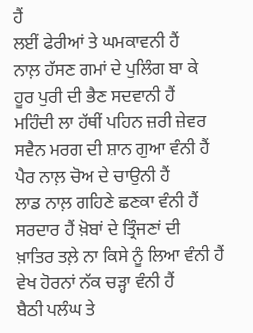ਹੈਂ
ਲਈਂ ਫੇਰੀਆਂ ਤੇ ਘਮਕਾਵਨੀ ਹੈਂ
ਨਾਲ਼ ਹੱਸਣ ਗਮਾਂ ਦੇ ਪੁਲਿੰਗ ਬਾ ਕੇ
ਹੂਰ ਪੁਰੀ ਦੀ ਭੈਣ ਸਦਵਾਨੀ ਹੈਂ
ਮਹਿੰਦੀ ਲਾ ਹੱਥੀਂ ਪਹਿਨ ਜ਼ਰੀ ਜ਼ੇਵਰ
ਸਵੈਨ ਮਰਗ ਦੀ ਸ਼ਾਨ ਗੁਆ ਵੰਨੀ ਹੈਂ
ਪੈਰ ਨਾਲ਼ ਚੋਅ ਦੇ ਚਾਉਨੀ ਹੈਂ
ਲਾਡ ਨਾਲ਼ ਗਹਿਣੇ ਛਣਕਾ ਵੰਨੀ ਹੈਂ
ਸਰਦਾਰ ਹੈਂ ਖ਼ੋਬਾਂ ਦੇ ਤ੍ਰਿੰਜਣਾਂ ਦੀ
ਖ਼ਾਤਿਰ ਤਲ਼ੇ ਨਾ ਕਿਸੇ ਨੂੰ ਲਿਆ ਵੰਨੀ ਹੈਂ
ਵੇਖ ਹੋਰਨਾਂ ਨੱਕ ਚੜ੍ਹਾ ਵੰਨੀ ਹੈਂ
ਬੈਠੀ ਪਲੰਘ ਤੇ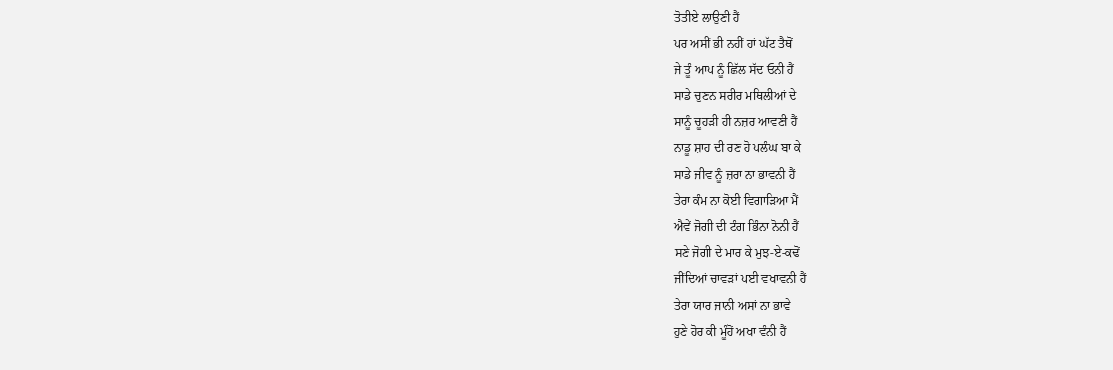ਤੋਤੀਏ ਲਾਉਣੀ ਹੈਂ
ਪਰ ਅਸੀਂ ਭੀ ਨਹੀਂ ਹਾਂ ਘੱਟ ਤੈਥੋਂ
ਜੇ ਤੂੰ ਆਪ ਨੂੰ ਛਿੱਲ ਸੱਦ ਓਨੀ ਹੈਂ
ਸਾਡੇ ਚੁਣਨ ਸਰੀਰ ਮਥਿਲੀਆਂ ਦੇ
ਸਾਨੂੰ ਚੂਹੜੀ ਹੀ ਨਜ਼ਰ ਆਵਣੀ ਹੈਂ
ਨਾਡੂ ਸ਼ਾਹ ਦੀ ਰਣ ਹੋ ਪਲੰਘ ਬਾ ਕੇ
ਸਾਡੇ ਜੀਵ ਨੂੰ ਜ਼ਰਾ ਨਾ ਭਾਵਨੀ ਹੈਂ
ਤੇਰਾ ਕੰਮ ਨਾ ਕੋਈ ਵਿਗਾੜਿਆ ਮੈਂ
ਐਵੇਂ ਜੋਗੀ ਦੀ ਟੰਗ ਭਿੰਨਾ ਨੋਨੀ ਹੈਂ
ਸਣੇ ਜੋਗੀ ਦੇ ਮਾਰ ਕੇ ਮੁਝ-ਏ-ਕਢੋਂ
ਜੀਂਦਿਆਂ ਚਾਵੜਾਂ ਪਈ ਵਖਾਵਨੀ ਹੈਂ
ਤੇਰਾ ਯਾਰ ਜਾਨੀ ਅਸਾਂ ਨਾ ਭਾਵੇ
ਹੁਣੇ ਹੋਰ ਕੀ ਮੂੰਹੋਂ ਅਖਾ ਵੰਨੀ ਹੈਂ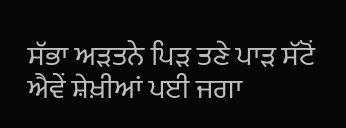ਸੱਭਾ ਅੜਤਨੇ ਪਿੜ ਤਣੇ ਪਾੜ ਸੱਟੋਂ
ਐਵੇਂ ਸ਼ੇਖ਼ੀਆਂ ਪਈ ਜਗਾ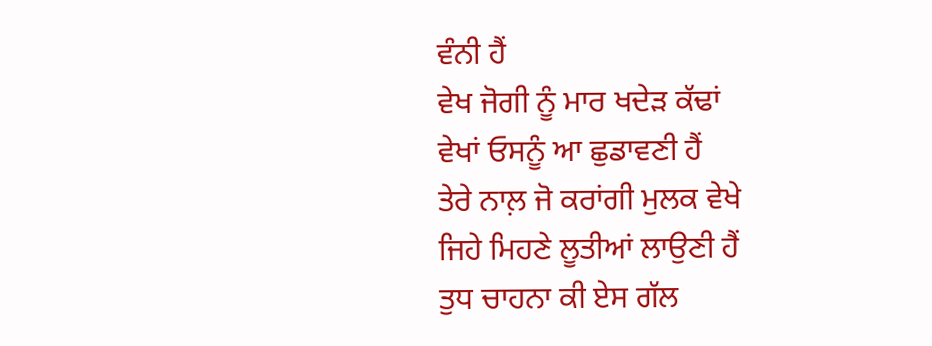ਵੰਨੀ ਹੈਂ
ਵੇਖ ਜੋਗੀ ਨੂੰ ਮਾਰ ਖਦੇੜ ਕੱਢਾਂ
ਵੇਖਾਂ ਓਸਨੂੰ ਆ ਛੁਡਾਵਣੀ ਹੈਂ
ਤੇਰੇ ਨਾਲ਼ ਜੋ ਕਰਾਂਗੀ ਮੁਲਕ ਵੇਖੇ
ਜਿਹੇ ਮਿਹਣੇ ਲੂਤੀਆਂ ਲਾਉਣੀ ਹੈਂ
ਤੁਧ ਚਾਹਨਾ ਕੀ ਏਸ ਗੱਲ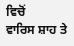ਵਿਚੋਂ
ਵਾਰਿਸ ਸ਼ਾਹ ਤੇ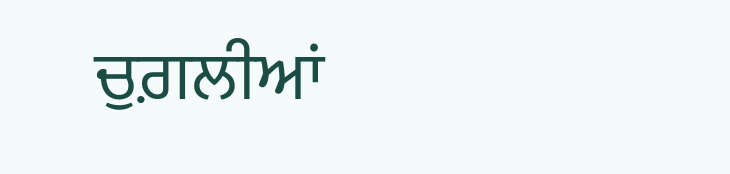ਚੁਗ਼ਲੀਆਂ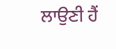ਲਾਉਣੀ ਹੈਂ